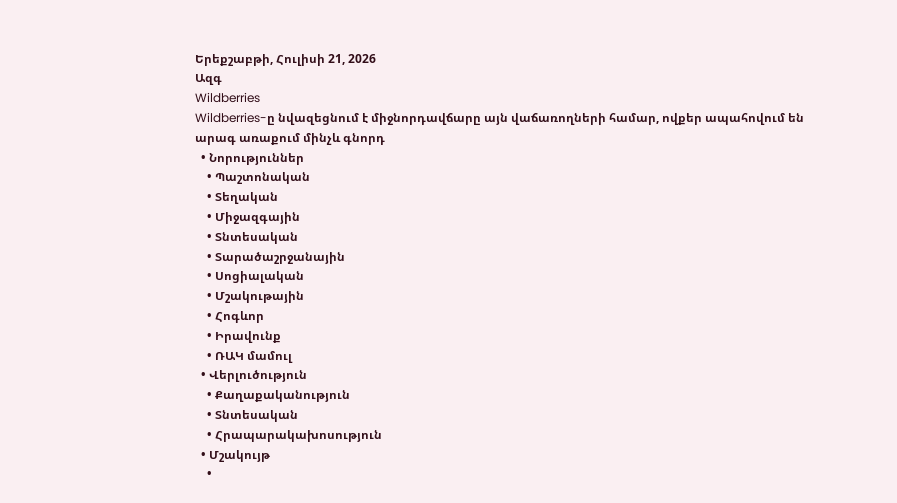Երեքշաբթի, Հուլիսի 21, 2026
Ազգ
Wildberries
Wildberries-ը նվազեցնում է միջնորդավճարը այն վաճառողների համար, ովքեր ապահովում են արագ առաքում մինչև գնորդ
  • Նորություններ
    • Պաշտոնական
    • Տեղական
    • Միջազգային
    • Տնտեսական
    • Տարածաշրջանային
    • Սոցիալական
    • Մշակութային
    • Հոգևոր
    • Իրավունք
    • ՌԱԿ մամուլ
  • Վերլուծություն
    • Քաղաքականություն
    • Տնտեսական
    • Հրապարակախոսություն
  • Մշակույթ
    •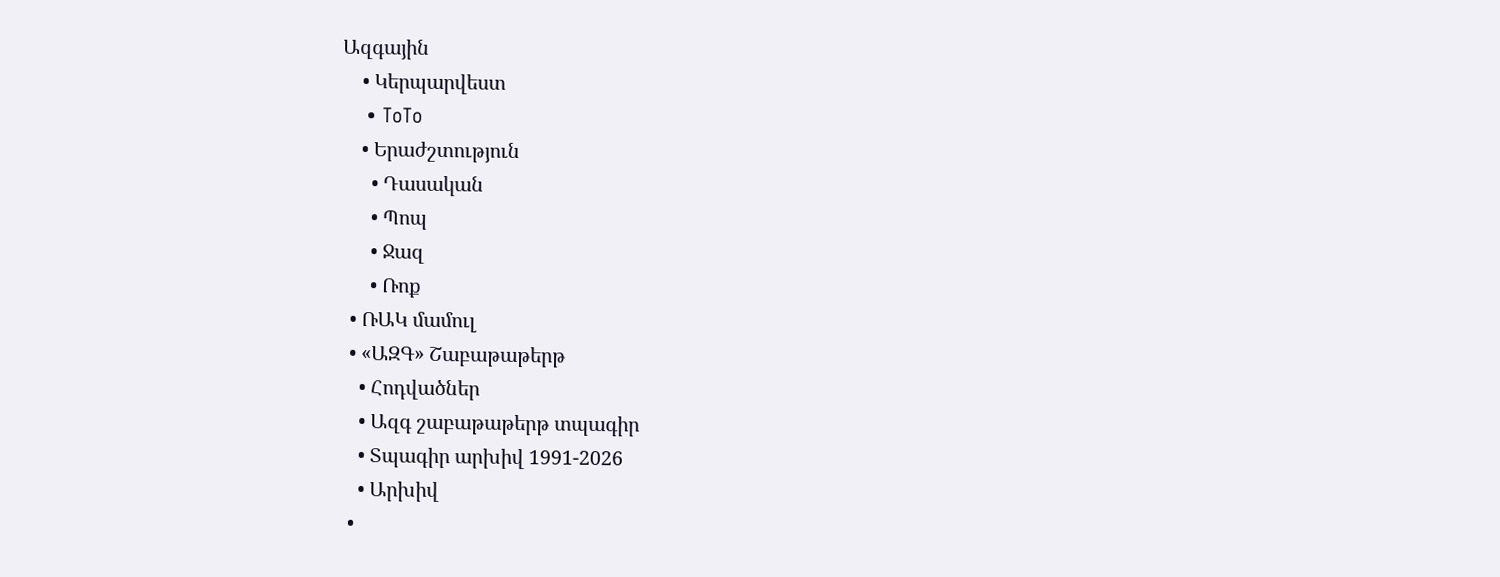Ազգային
    • Կերպարվեստ
    • ToTo
    • Երաժշտություն
      • Դասական
      • Պոպ
      • Ջազ
      • Ռոք
  • ՌԱԿ մամուլ
  • «ԱԶԳ» Շաբաթաթերթ
    • Հոդվածներ
    • Ազգ շաբաթաթերթ տպագիր
    • Տպագիր արխիվ 1991-2026
    • Արխիվ
  •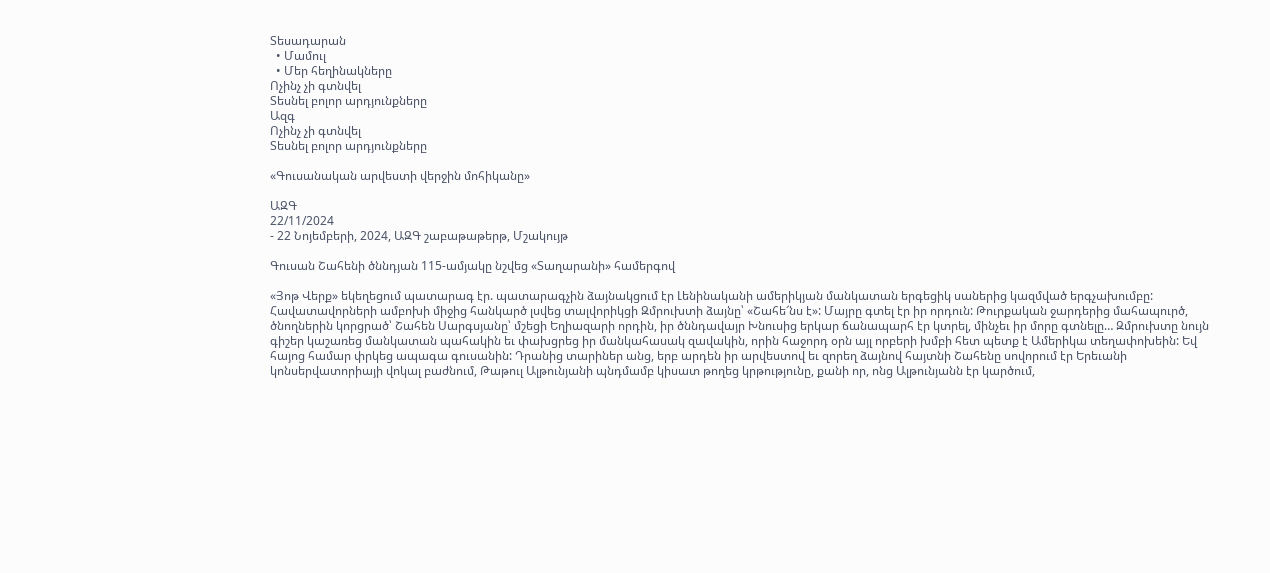Տեսադարան
  • Մամուլ
  • Մեր հեղինակները
Ոչինչ չի գտնվել
Տեսնել բոլոր արդյունքները
Ազգ
Ոչինչ չի գտնվել
Տեսնել բոլոր արդյունքները

«Գուսանական արվեստի վերջին մոհիկանը»

ԱԶԳ
22/11/2024
- 22 Նոյեմբերի, 2024, ԱԶԳ շաբաթաթերթ, Մշակույթ

Գուսան Շահենի ծննդյան 115-ամյակը նշվեց «Տաղարանի» համերգով

«Յոթ Վերք» եկեղեցում պատարագ էր. պատարագչին ձայնակցում էր Լենինականի ամերիկյան մանկատան երգեցիկ սաներից կազմված երգչախումբը: Հավատավորների ամբոխի միջից հանկարծ լսվեց տալվորիկցի Զմրուխտի ձայնը՝ «Շահե՜նս է»: Մայրը գտել էր իր որդուն: Թուրքական ջարդերից մահապուրծ, ծնողներին կորցրած՝ Շահեն Սարգսյանը՝ մշեցի Եղիազարի որդին, իր ծննդավայր Խնուսից երկար ճանապարհ էր կտրել, մինչեւ իր մորը գտնելը… Զմրուխտը նույն գիշեր կաշառեց մանկատան պահակին եւ փախցրեց իր մանկահասակ զավակին, որին հաջորդ օրն այլ որբերի խմբի հետ պետք է Ամերիկա տեղափոխեին: Եվ հայոց համար փրկեց ապագա գուսանին: Դրանից տարիներ անց, երբ արդեն իր արվեստով եւ զորեղ ձայնով հայտնի Շահենը սովորում էր Երեւանի կոնսերվատորիայի վոկալ բաժնում, Թաթուլ Ալթունյանի պնդմամբ կիսատ թողեց կրթությունը, քանի որ, ոնց Ալթունյանն էր կարծում,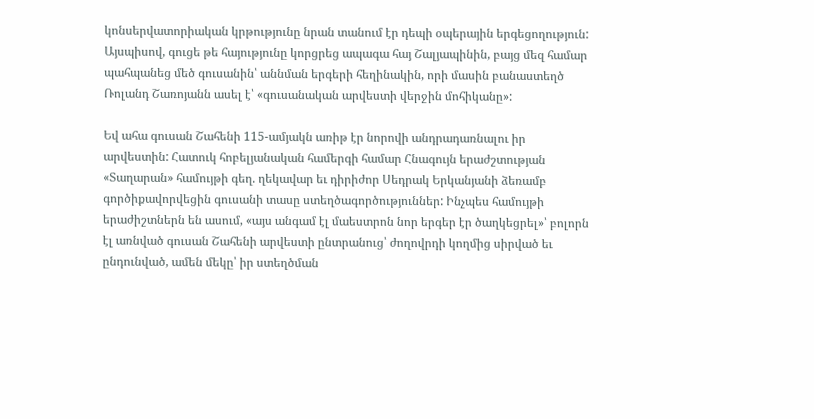կոնսերվատորիական կրթությունը նրան տանում էր դեպի օպերային երգեցողություն: Այսպիսով, գուցե թե հայությունը կորցրեց ապագա հայ Շալյապինին, բայց մեզ համար պահպանեց մեծ գուսանին՝ աննման երգերի հեղինակին, որի մասին բանաստեղծ Ռոլանդ Շառոյանն ասել է՝ «գուսանական արվեստի վերջին մոհիկանը»:

Եվ ահա գուսան Շահենի 115-ամյակն առիթ էր նորովի անդրադառնալու իր արվեստին: Հատուկ հոբելյանական համերգի համար Հնագույն երաժշտության «Տաղարան» համույթի գեղ. ղեկավար եւ դիրիժոր Սեդրակ Երկանյանի ձեռամբ գործիքավորվեցին գուսանի տասը ստեղծագործություններ: Ինչպես համույթի երաժիշտներն են ասում, «այս անգամ էլ մաեստրոն նոր երգեր էր ծաղկեցրել»՝ բոլորն էլ առնված գուսան Շահենի արվեստի ընտրանուց՝ ժողովրդի կողմից սիրված եւ ընդունված, ամեն մեկը՝ իր ստեղծման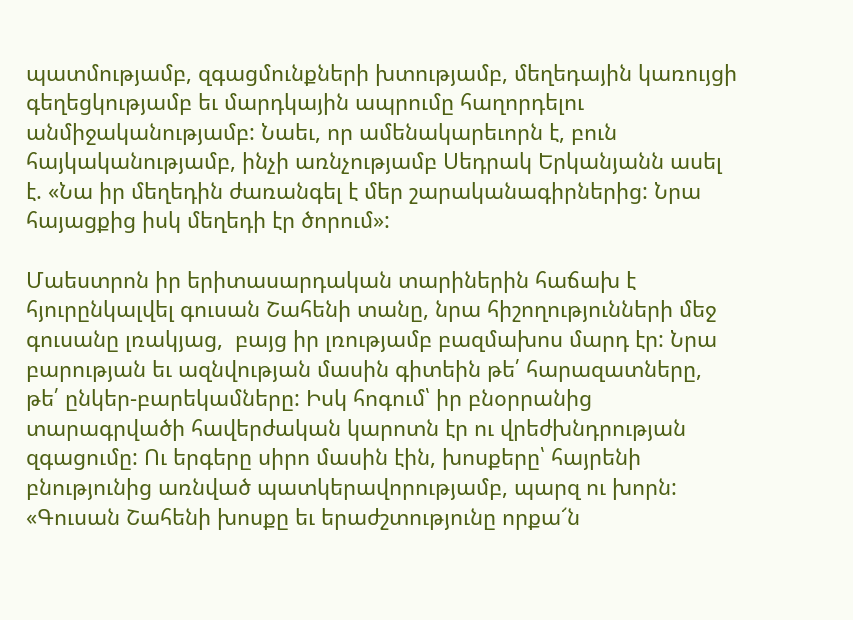պատմությամբ, զգացմունքների խտությամբ, մեղեդային կառույցի գեղեցկությամբ եւ մարդկային ապրումը հաղորդելու անմիջականությամբ: Նաեւ, որ ամենակարեւորն է, բուն հայկականությամբ, ինչի առնչությամբ Սեդրակ Երկանյանն ասել է. «Նա իր մեղեդին ժառանգել է մեր շարականագիրներից: Նրա հայացքից իսկ մեղեդի էր ծորում»:

Մաեստրոն իր երիտասարդական տարիներին հաճախ է հյուրընկալվել գուսան Շահենի տանը, նրա հիշողությունների մեջ գուսանը լռակյաց,  բայց իր լռությամբ բազմախոս մարդ էր: Նրա բարության եւ ազնվության մասին գիտեին թե՛ հարազատները, թե՛ ընկեր-բարեկամները: Իսկ հոգում՝ իր բնօրրանից տարագրվածի հավերժական կարոտն էր ու վրեժխնդրության զգացումը: Ու երգերը սիրո մասին էին, խոսքերը՝ հայրենի բնությունից առնված պատկերավորությամբ, պարզ ու խորն: «Գուսան Շահենի խոսքը եւ երաժշտությունը որքա՜ն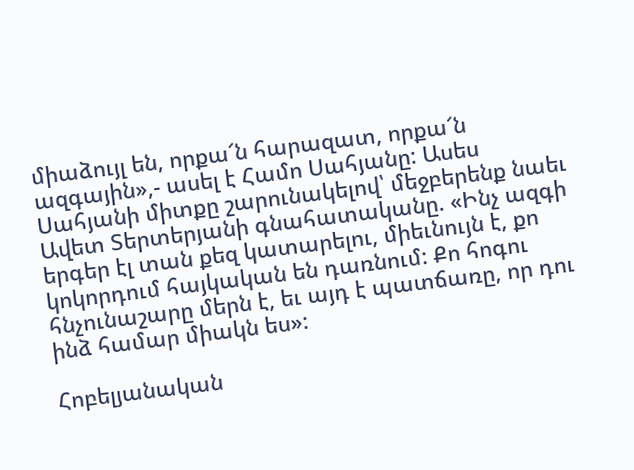միաձույլ են, որքա՜ն հարազատ, որքա՜ն ազգային»,- ասել է Համո Սահյանը: Ասես Սահյանի միտքը շարունակելով՝ մեջբերենք նաեւ Ավետ Տերտերյանի գնահատականը. «Ինչ ազգի երգեր էլ տան քեզ կատարելու, միեւնույն է, քո կոկորդում հայկական են դառնում: Քո հոգու հնչունաշարը մերն է, եւ այդ է պատճառը, որ դու ինձ համար միակն ես»:

Հոբելյանական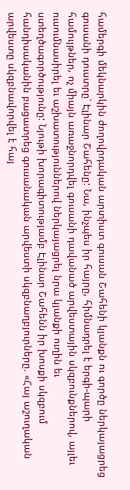համերգի մեկնարկին ժողովրդական արտիստ գուսան Շահենի կյանքն ու գործը ներկայացրեց գուսանի դուստրը՝ Էլինար Շահենը: Նա, ինչպես իր հայրը, հիմնադրել է երգի-պարի համույթներ, ոչ միայն առաջնորդվել գուսանի դավանած արվեստային սկզբունքներով, այլեւ ուսումնասիրել եւ աշխատություններով ներկայացրել նրա կյանքի ուղին եւ ստեղծագործությունը: Նյութի խորագիտությամբ Էլինար Շահենն իր խոսքի սկզբում հանդիսականին բացատրեց գուսանական արվեստի սկզբնաղբյուրները. «Հայ աշուղական արվեստը սկզբնավորվել է հայ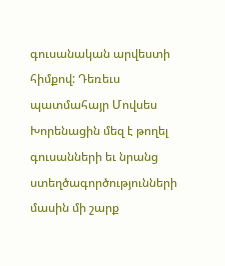գուսանական արվեստի հիմքով: Դեռեւս պատմահայր Մովսես Խորենացին մեզ է թողել գուսանների եւ նրանց ստեղծագործությունների մասին մի շարք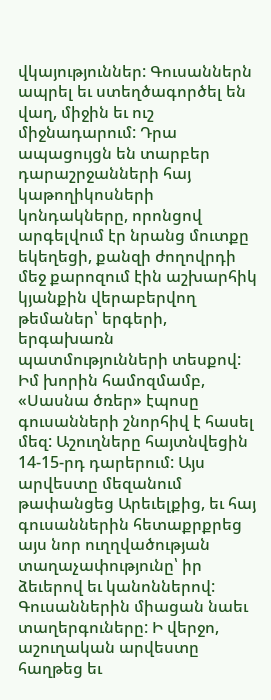վկայություններ: Գուսաններն ապրել եւ ստեղծագործել են վաղ, միջին եւ ուշ միջնադարում: Դրա ապացույցն են տարբեր դարաշրջանների հայ կաթողիկոսների կոնդակները, որոնցով արգելվում էր նրանց մուտքը եկեղեցի, քանզի ժողովրդի մեջ քարոզում էին աշխարհիկ կյանքին վերաբերվող թեմաներ՝ երգերի, երգախառն պատմությունների տեսքով: Իմ խորին համոզմամբ, «Սասնա ծռեր» էպոսը գուսանների շնորհիվ է հասել մեզ: Աշուղները հայտնվեցին 14-15-րդ դարերում: Այս արվեստը մեզանում թափանցեց Արեւելքից, եւ հայ գուսաններին հետաքրքրեց այս նոր ուղղվածության տաղաչափությունը՝ իր ձեւերով եւ կանոններով: Գուսաններին միացան նաեւ տաղերգուները: Ի վերջո, աշուղական արվեստը հաղթեց եւ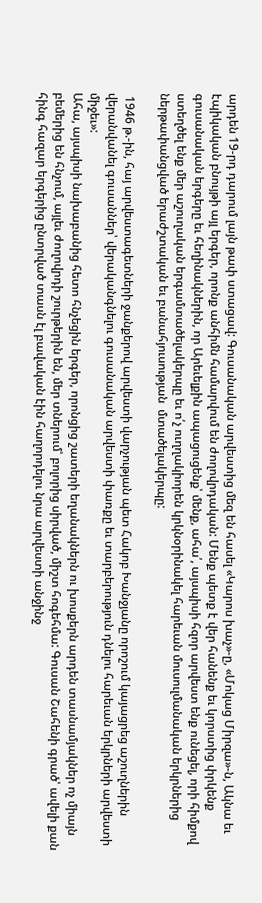արդեն 19-րդ դարում լայն թափ ստացավ: Գուսանական արվեստից մեզ են հասել «Կարոս խաչ»-ը, «Մոկաց Միրզա»-ն, Ակնա եւ էպիկական բնույթի այլ երգեր, որոնք անհիմն համարվում են ժողովրդական: Մենք պետք է վեր հանենք եւ կորստից փրկենք գուսանական երգերը եւ հեղինակներին, որ Արեւելքին ապացուցենք՝ մենք, ահա՛, այսպիսի հզոր արվեստ ենք ունեցել, որի հիմքով ստեղծել ենք մեր աշուղական երգամտածելակերպը եւ ո՛չ ուղղակիորեն կրկնօրինակել հարեւան մուսուլմանական երկրներից ներթափանցված երաժշտական եւ բանահյուսության  մտածելակերպը:

 1946 թ.-ին, հայ արվեստագետների ջանքերով արվեստի վարչության պետ Հակոբ Խանջյանը որոշում կայացրեց աշուղներին վերանվանել գուսաններ՝ վերականգնելու գուսանական արվեստի փառքը եւ տարբերություն դնելու հարեւան երկրների արվեստի միջեւ»:
Ահա, այսպիսի նախաբանից հետո հնչեցին երգեր, որոնցից շատերի եղանակներն ու խոսքերն արդեն տասնամյակներ ոչ միայն բեմերից են հնչում, այլեւ ժողովրդի շուրթերին են, մեր տներում՝ բոլորից սիրված, միշտ հոգեհմա: Գուսան Շահենի գրած՝ ավելի քան հինգ հազար երգերից ընտրված տասն էլ բավական էին հաղորդելու նրա արվեստի անջինջ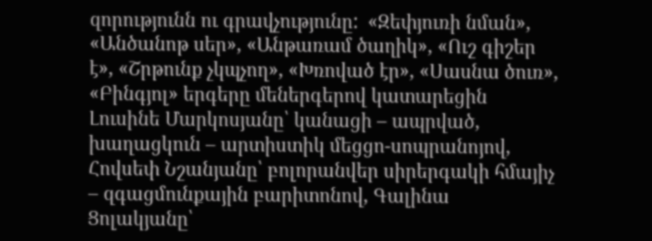զորությունն ու գրավչությունը:  «Զեփյուռի նման», «Անծանոթ սեր», «Անթառամ ծաղիկ», «Ուշ գիշեր է», «Շրթունք չկպչող», «Խռոված էր», «Սասնա ծուռ», «Բինգյոլ» երգերը մեներգերով կատարեցին Լուսինե Մարկոսյանը՝ կանացի – ապրված, խաղացկուն – արտիստիկ մեցցո-սոպրանոյով, Հովսեփ Նշանյանը՝ բոլորանվեր սիրերգակի հմայիչ – զգացմունքային բարիտոնով, Գալինա Ցոլակյանը՝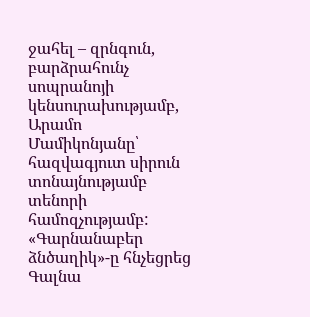ջահել – զրնգուն, բարձրահունչ սոպրանոյի կենսուրախությամբ, Արամո Մամիկոնյանը՝ հազվագյուտ սիրուն տոնայնությամբ տենորի համոզչությամբ: «Գարնանաբեր ձնծաղիկ»-ը հնչեցրեց Գալնա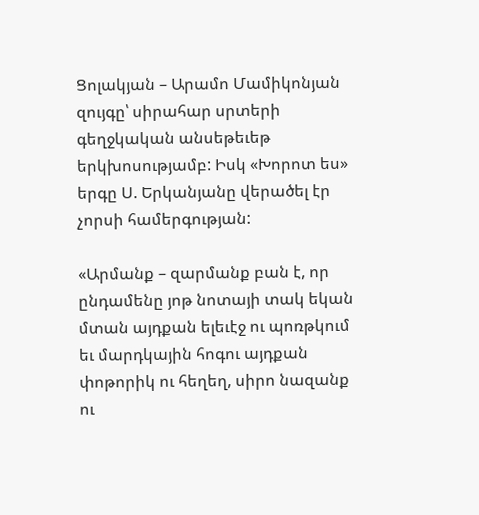Ցոլակյան – Արամո Մամիկոնյան զույգը՝ սիրահար սրտերի գեղջկական անսեթեւեթ երկխոսությամբ: Իսկ «Խորոտ ես» երգը Ս. Երկանյանը վերածել էր չորսի համերգության:

«Արմանք – զարմանք բան է, որ ընդամենը յոթ նոտայի տակ եկան մտան այդքան ելեւէջ ու պոռթկում եւ մարդկային հոգու այդքան փոթորիկ ու հեղեղ, սիրո նազանք ու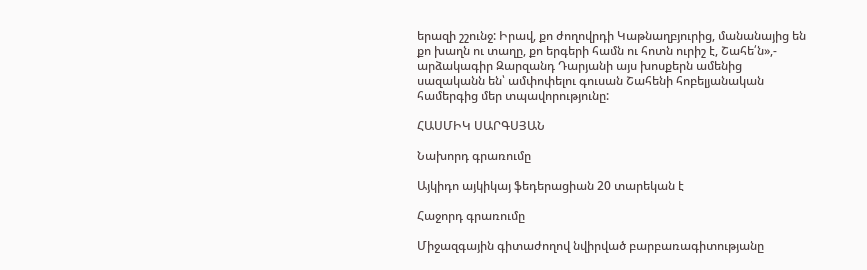երազի շշունջ: Իրավ, քո ժողովրդի Կաթնաղբյուրից, մանանայից են քո խաղն ու տաղը, քո երգերի համն ու հոտն ուրիշ է, Շահե՛ն»,- արձակագիր Զարզանդ Դարյանի այս խոսքերն ամենից սազականն են՝ ամփոփելու գուսան Շահենի հոբելյանական համերգից մեր տպավորությունը:

ՀԱՍՄԻԿ ՍԱՐԳՍՅԱՆ

Նախորդ գրառումը

Այկիդո այկիկայ ֆեդերացիան 20 տարեկան է

Հաջորդ գրառումը

Միջազգային գիտաժողով նվիրված բարբառագիտությանը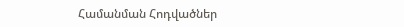Համանման Հոդվածներ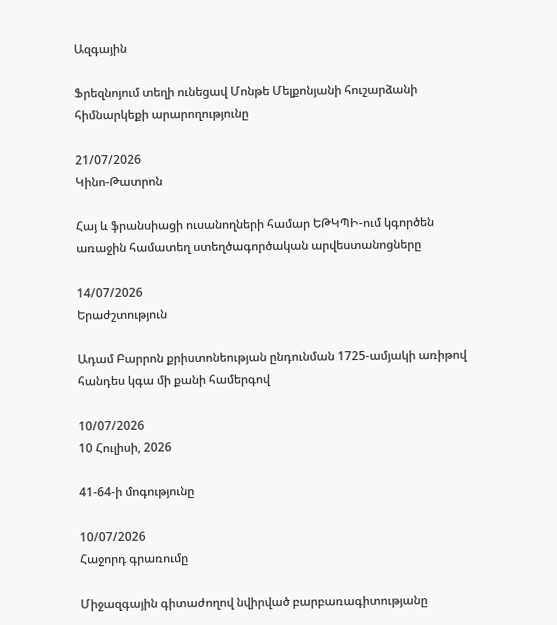Ազգային

Ֆրեզնոյում տեղի ունեցավ Մոնթե Մելքոնյանի հուշարձանի հիմնարկեքի արարողությունը

21/07/2026
Կինո-Թատրոն

Հայ և ֆրանսիացի ուսանողների համար ԵԹԿՊԻ-ում կգործեն առաջին համատեղ ստեղծագործական արվեստանոցները

14/07/2026
Երաժշտություն

Ադամ Բարրոն քրիստոնեության ընդունման 1725-ամյակի առիթով հանդես կգա մի քանի համերգով

10/07/2026
10 Հուլիսի, 2026

41-64-ի մոգությունը

10/07/2026
Հաջորդ գրառումը

Միջազգային գիտաժողով նվիրված բարբառագիտությանը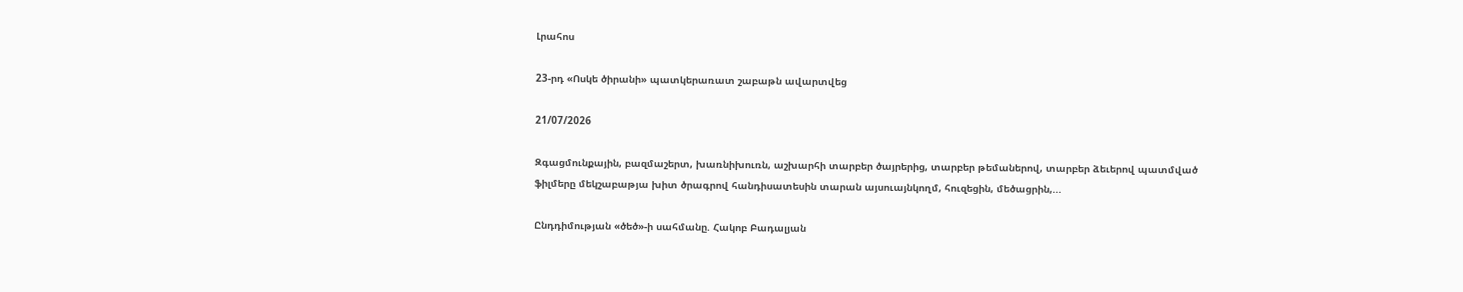Լրահոս

23-րդ «Ոսկե ծիրանի» պատկերառատ շաբաթն ավարտվեց

21/07/2026

Զգացմունքային, բազմաշերտ, խառնիխուռն, աշխարհի տարբեր ծայրերից, տարբեր թեմաներով, տարբեր ձեւերով պատմված ֆիլմերը մեկշաբաթյա խիտ ծրագրով հանդիսատեսին տարան այսուայնկողմ, հուզեցին, մեծացրին,...

Ընդդիմության «ծեծ»-ի սահմանը. Հակոբ Բադալյան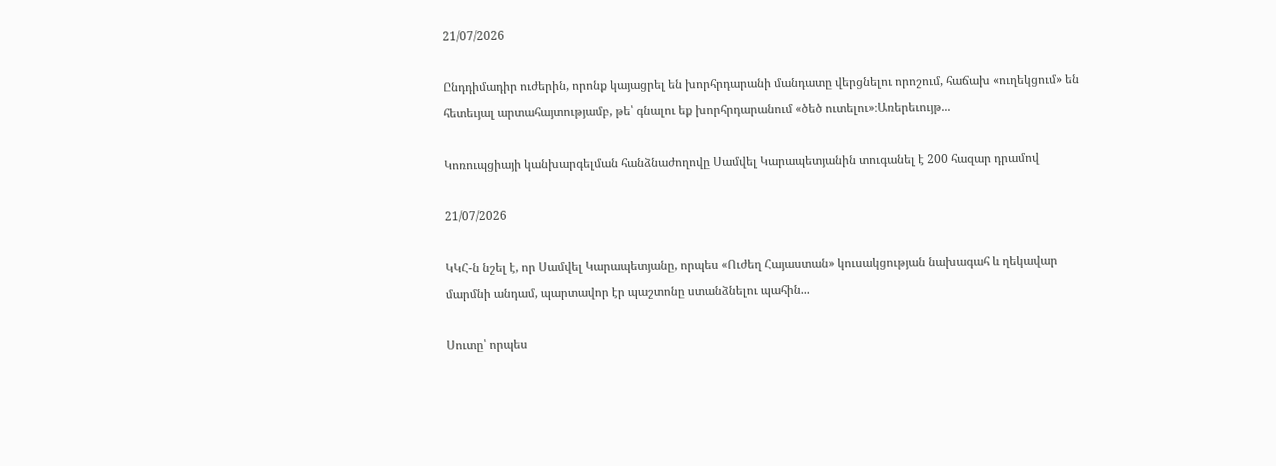21/07/2026

Ընդդիմադիր ուժերին, որոնք կայացրել են խորհրդարանի մանդատը վերցնելու որոշում, հաճախ «ուղեկցում» են հետեւյալ արտահայտությամբ, թե՝ գնալու եք խորհրդարանում «ծեծ ուտելու»։Առերեւույթ...

Կոռուպցիայի կանխարգելման հանձնաժողովը Սամվել Կարապետյանին տուգանել է 200 հազար դրամով

21/07/2026

ԿԿՀ-ն նշել է, որ Սամվել Կարապետյանը, որպես «Ուժեղ Հայաստան» կուսակցության նախագահ և ղեկավար մարմնի անդամ, պարտավոր էր պաշտոնը ստանձնելու պահին...

Սուտը՝ որպես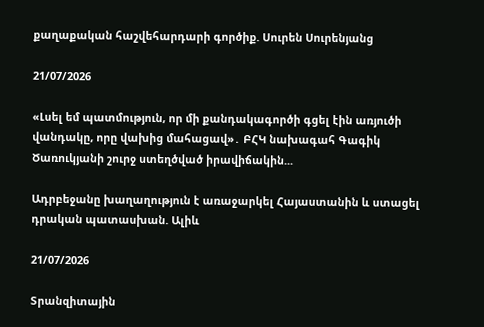քաղաքական հաշվեհարդարի գործիք. Սուրեն Սուրենյանց

21/07/2026

«Լսել եմ պատմություն, որ մի քանդակագործի գցել էին առյուծի վանդակը, որը վախից մահացավ»․ ԲՀԿ նախագահ Գագիկ Ծառուկյանի շուրջ ստեղծված իրավիճակին...

Ադրբեջանը խաղաղություն է առաջարկել Հայաստանին և ստացել դրական պատասխան. Ալիև

21/07/2026

Տրանզիտային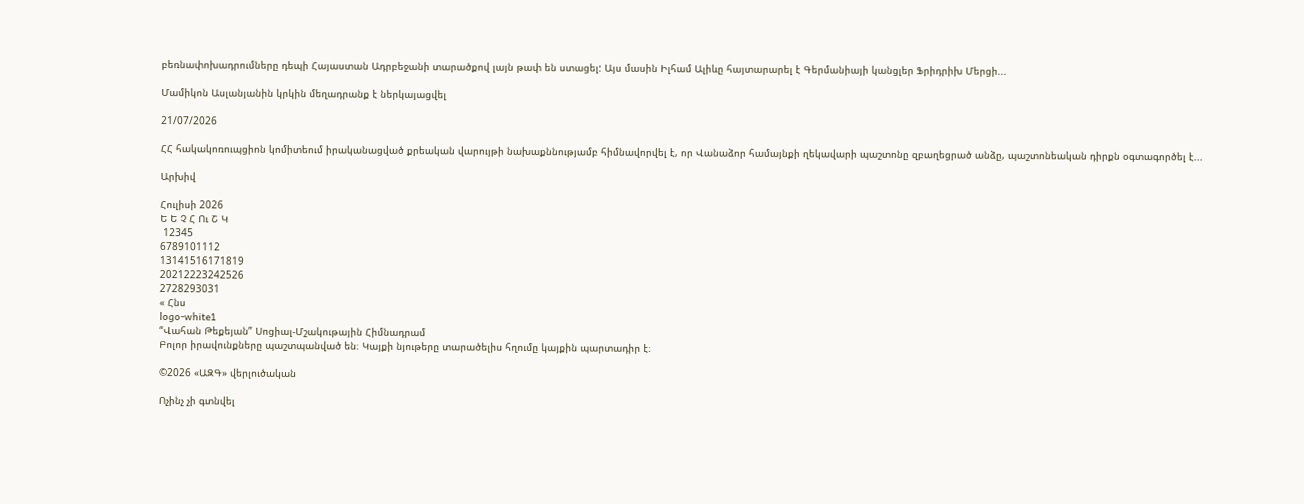բեռնափոխադրումները դեպի Հայաստան Ադրբեջանի տարածքով լայն թափ են ստացել: Այս մասին Իլհամ Ալիևը հայտարարել է Գերմանիայի կանցլեր Ֆրիդրիխ Մերցի...

Մամիկոն Ասլանյանին կրկին մեղադրանք է ներկայացվել

21/07/2026

ՀՀ հակակոռուպցիոն կոմիտեում իրականացված քրեական վարույթի նախաքննությամբ հիմնավորվել է, որ Վանաձոր համայնքի ղեկավարի պաշտոնը զբաղեցրած անձը, պաշտոնեական դիրքն օգտագործել է...

Արխիվ

Հուլիսի 2026
Ե Ե Չ Հ Ու Շ Կ
 12345
6789101112
13141516171819
20212223242526
2728293031
« Հնս
logo-white1
“Վահան Թեքեյան” Սոցիալ-Մշակութային Հիմնադրամ
Բոլոր իրավունքները պաշտպանված են։ Կայքի նյութերը տարածելիս հղումը կայքին պարտադիր է։

©2026 «ԱԶԳ» վերլուծական

Ոչինչ չի գտնվել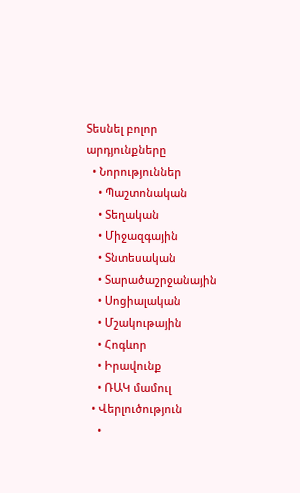Տեսնել բոլոր արդյունքները
  • Նորություններ
    • Պաշտոնական
    • Տեղական
    • Միջազգային
    • Տնտեսական
    • Տարածաշրջանային
    • Սոցիալական
    • Մշակութային
    • Հոգևոր
    • Իրավունք
    • ՌԱԿ մամուլ
  • Վերլուծություն
    •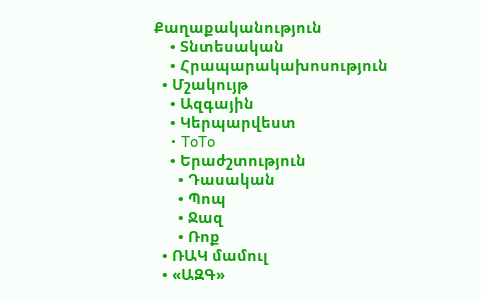Քաղաքականություն
    • Տնտեսական
    • Հրապարակախոսություն
  • Մշակույթ
    • Ազգային
    • Կերպարվեստ
    • ToTo
    • Երաժշտություն
      • Դասական
      • Պոպ
      • Ջազ
      • Ռոք
  • ՌԱԿ մամուլ
  • «ԱԶԳ»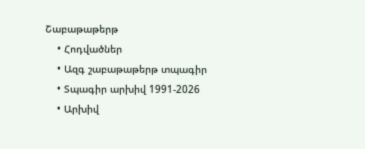Շաբաթաթերթ
    • Հոդվածներ
    • Ազգ շաբաթաթերթ տպագիր
    • Տպագիր արխիվ 1991-2026
    • Արխիվ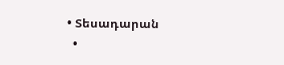• Տեսադարան
  •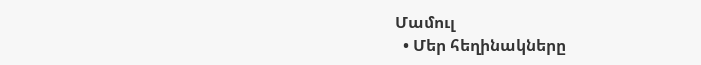Մամուլ
  • Մեր հեղինակները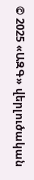© 2025 «ԱԶԳ» վերլուծական